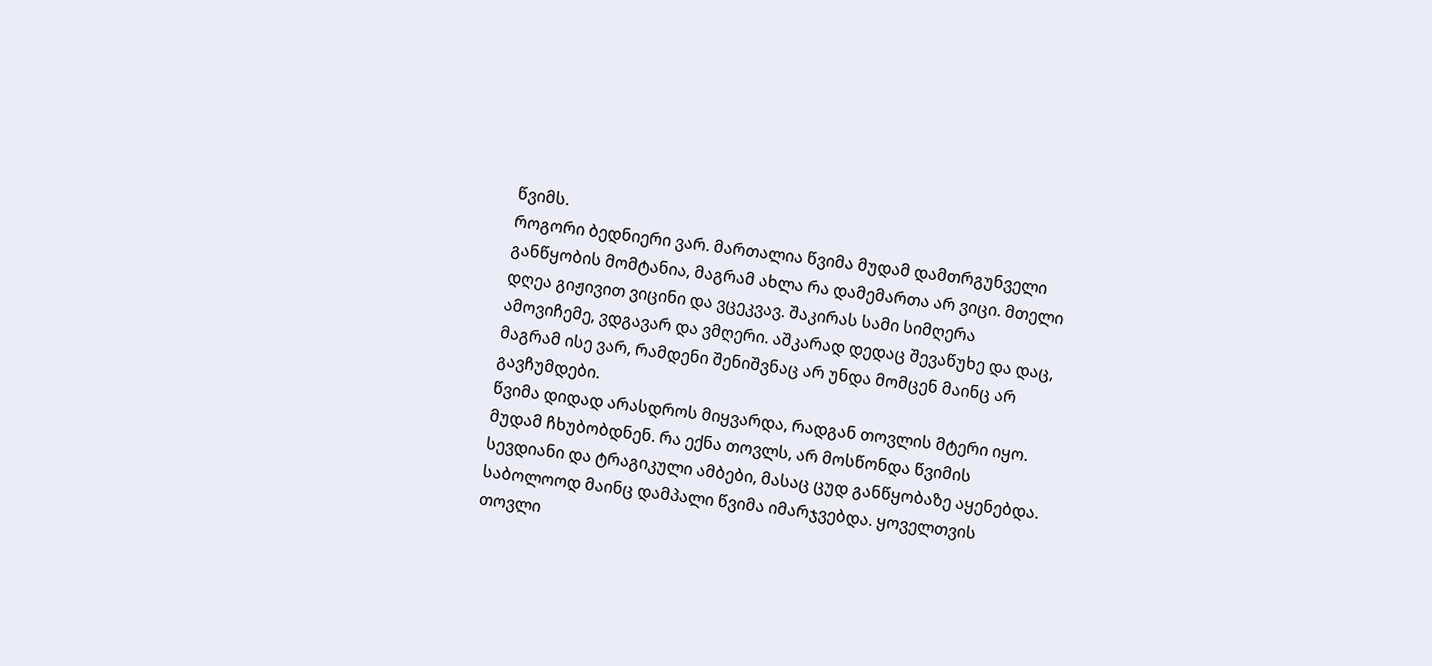წვიმს.
როგორი ბედნიერი ვარ. მართალია წვიმა მუდამ დამთრგუნველი განწყობის მომტანია, მაგრამ ახლა რა დამემართა არ ვიცი. მთელი დღეა გიჟივით ვიცინი და ვცეკვავ. შაკირას სამი სიმღერა ამოვიჩემე, ვდგავარ და ვმღერი. აშკარად დედაც შევაწუხე და დაც, მაგრამ ისე ვარ, რამდენი შენიშვნაც არ უნდა მომცენ მაინც არ გავჩუმდები.
წვიმა დიდად არასდროს მიყვარდა, რადგან თოვლის მტერი იყო. მუდამ ჩხუბობდნენ. რა ექნა თოვლს, არ მოსწონდა წვიმის სევდიანი და ტრაგიკული ამბები, მასაც ცუდ განწყობაზე აყენებდა. საბოლოოდ მაინც დამპალი წვიმა იმარჯვებდა. ყოველთვის თოვლი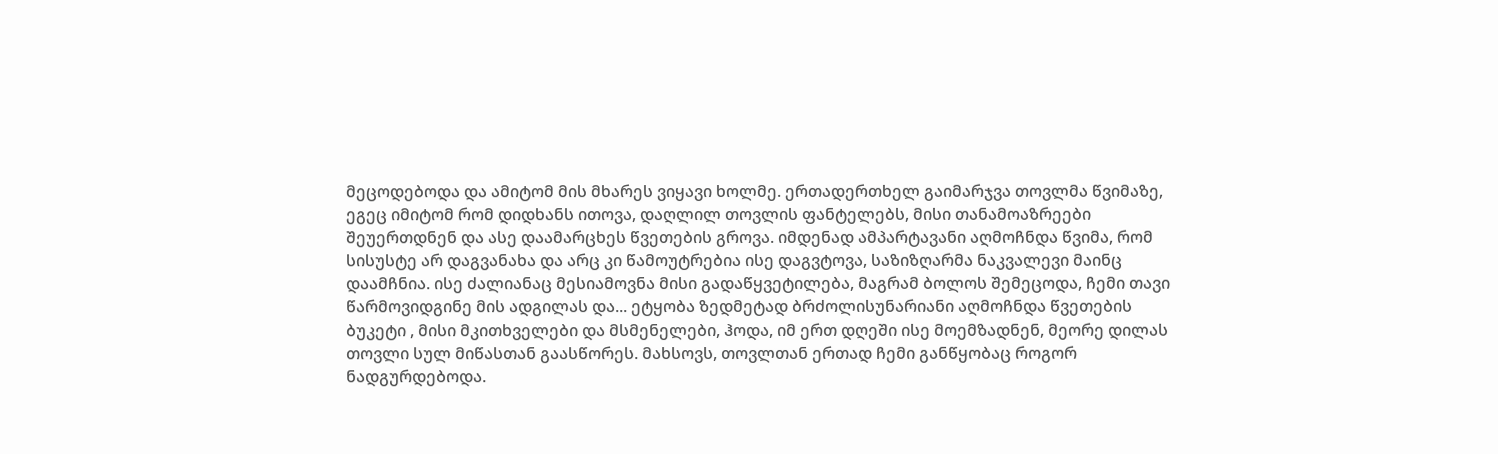მეცოდებოდა და ამიტომ მის მხარეს ვიყავი ხოლმე. ერთადერთხელ გაიმარჯვა თოვლმა წვიმაზე, ეგეც იმიტომ რომ დიდხანს ითოვა, დაღლილ თოვლის ფანტელებს, მისი თანამოაზრეები შეუერთდნენ და ასე დაამარცხეს წვეთების გროვა. იმდენად ამპარტავანი აღმოჩნდა წვიმა, რომ სისუსტე არ დაგვანახა და არც კი წამოუტრებია ისე დაგვტოვა, საზიზღარმა ნაკვალევი მაინც დაამჩნია. ისე ძალიანაც მესიამოვნა მისი გადაწყვეტილება, მაგრამ ბოლოს შემეცოდა, ჩემი თავი წარმოვიდგინე მის ადგილას და... ეტყობა ზედმეტად ბრძოლისუნარიანი აღმოჩნდა წვეთების ბუკეტი , მისი მკითხველები და მსმენელები, ჰოდა, იმ ერთ დღეში ისე მოემზადნენ, მეორე დილას თოვლი სულ მიწასთან გაასწორეს. მახსოვს, თოვლთან ერთად ჩემი განწყობაც როგორ ნადგურდებოდა.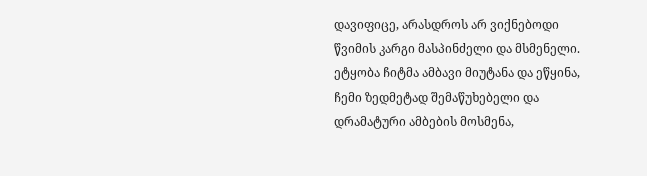დავიფიცე, არასდროს არ ვიქნებოდი წვიმის კარგი მასპინძელი და მსმენელი. ეტყობა ჩიტმა ამბავი მიუტანა და ეწყინა, ჩემი ზედმეტად შემაწუხებელი და დრამატური ამბების მოსმენა,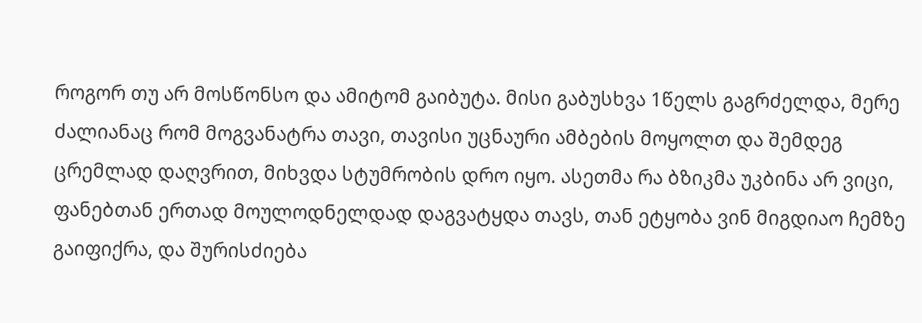როგორ თუ არ მოსწონსო და ამიტომ გაიბუტა. მისი გაბუსხვა 1წელს გაგრძელდა, მერე ძალიანაც რომ მოგვანატრა თავი, თავისი უცნაური ამბების მოყოლთ და შემდეგ ცრემლად დაღვრით, მიხვდა სტუმრობის დრო იყო. ასეთმა რა ბზიკმა უკბინა არ ვიცი, ფანებთან ერთად მოულოდნელდად დაგვატყდა თავს, თან ეტყობა ვინ მიგდიაო ჩემზე გაიფიქრა, და შურისძიება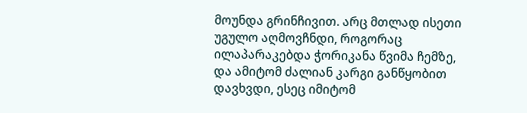მოუნდა გრინჩივით. არც მთლად ისეთი უგულო აღმოვჩნდი, როგორაც ილაპარაკებდა ჭორიკანა წვიმა ჩემზე, და ამიტომ ძალიან კარგი განწყობით დავხვდი, ესეც იმიტომ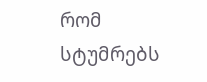რომ სტუმრებს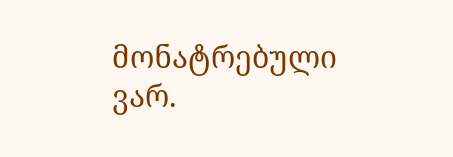მონატრებული ვარ.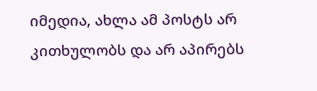იმედია, ახლა ამ პოსტს არ კითხულობს და არ აპირებს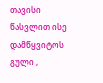თავისი წასვლით ისე დამწყვიტოს გული ,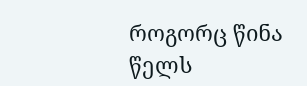როგორც წინა წელს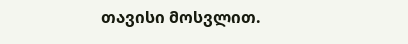თავისი მოსვლით.